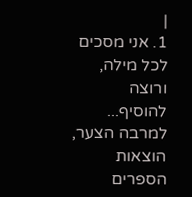|
1. אני מסכים לכל מילה, ורוצה להוסיף...
למרבה הצער, הוצאות הספרים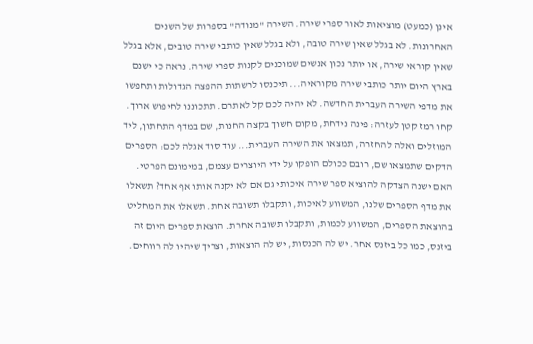אינן (כמעט) מוציאות לאור ספרי שירה. השירה "מנודה" בספרות של השנים האחרונות. לא בגלל שאין שירה טובה, ולא בגלל שאין כותבי שירה טובים, אלא בגלל שאין קוראי שירה, או יותר נכון אנשים שמוכנים לקנות ספרי שירה. נראה כי ישנם בארץ היום יותר כותבי שירה מקוראיה... תיכנסו לרשתות ההפצה הגדולות ותחפשו את מדפי השירה העברית החדשה. לא יהיה לכם קל לאתרם. תתכוננו לחיפוש ארוך. קחו רמז קטן לעזרה: פינה נידחת, מקום חשוך בקצה החנות, שם במדף התחתון, ליד המוזלים ואלה להחזרה, תמצאו את השירה העברית... עוד סוד אגלה לכם: הספרים הדקים שתמצאו שם, רובם ככולם הופקו על ידי היוצרים עצמם, במימונם הפרטי.
האם ישנה הצדקה להוציא ספר שירה איכותי גם אם לא יקנה אותו אף אחד? תשאלו את מדף הספרים שלנו, המשווע לאיכות, ותקבלו תשובה אחת. תשאלו את המחליט בהוצאת הספרים, המשווע לכמות, ותקבלו תשובה אחרת. הוצאת ספרים היום זה ביזנס, כמו כל ביזנס אחר. יש לה הכנסות, יש לה הוצאות, וצריך שיהיו לה רווחים.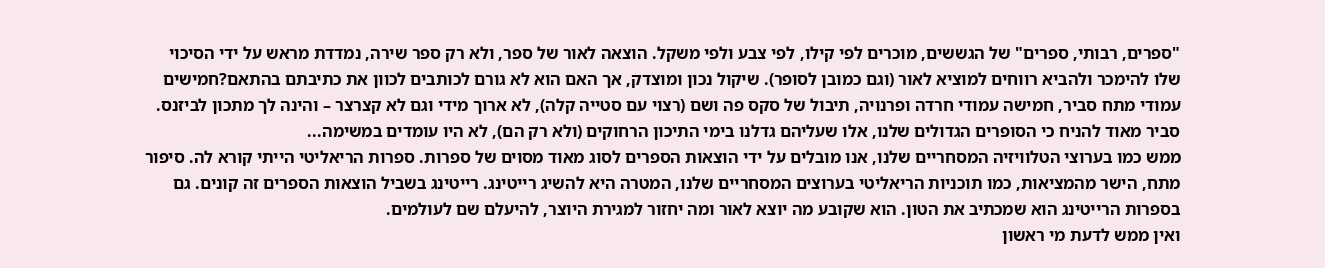"ספרים, רבותי, ספרים" של הגששים, מוכרים לפי קילו, לפי צבע ולפי משקל. הוצאה לאור של ספר, ולא רק ספר שירה, נמדדת מראש על ידי הסיכוי שלו להימכר ולהביא רווחים למוציא לאור (וגם כמובן לסופר). שיקול נכון ומוצדק, אך האם הוא לא גורם לכותבים לכוון את כתיבתם בהתאם?חמישים עמודי מתח סביר, חמישה עמודי חרדה ופרנויה, תיבול של סקס פה ושם (רצוי עם סטייה קלה), לא ארוך מידי וגם לא קצרצר – והינה לך מתכון לביזנס. סביר מאוד להניח כי הסופרים הגדולים שלנו, אלו שעליהם גדלנו בימי התיכון הרחוקים (ולא רק הם), לא היו עומדים במשימה...
ממש כמו בערוצי הטלוויזיה המסחריים שלנו, אנו מובלים על ידי הוצאות הספרים לסוג מאוד מסוים של ספרות. ספרות הריאליטי הייתי קורא לה. סיפור מתח, הישר מהמציאות, כמו תוכניות הריאליטי בערוצים המסחריים שלנו, המטרה היא להשיג רייטינג. רייטינג בשביל הוצאות הספרים זה קונים. גם בספרות הרייטינג הוא שמכתיב את הטון. הוא שקובע מה יוצא לאור ומה יחזור למגירת היוצר, להיעלם שם לעולמים.
ואין ממש לדעת מי ראשון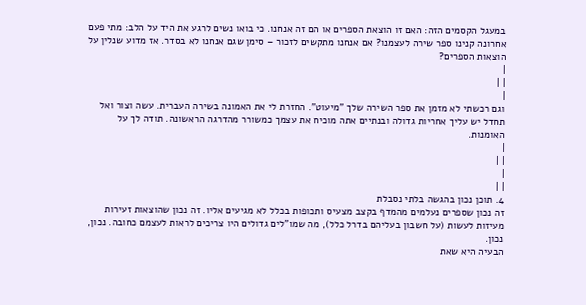במעגל הקסמים הזה: האם זו הוצאת הספרים או הם זה אנחנו. כי בואו נשים לרגע את היד על הלב: מתי פעם אחרונה קנינו ספר שירה לעצמנו? אם אנחנו מתקשים לזכור – סימן שגם אנחנו לא בסדר. אז מדוע שנלין על הוצאות הספרים?
|
| |
|
וגם רכשתי לא מזמן את ספר השירה שלך "מיעוט". החזרת לי את האמונה בשירה העברית. עשה וצור ואל תחדל יש עליך אחריות גדולה ובנתיים אתה מוכיח את עצמך כמשורר מהדרגה הראשונה. תודה לך על האומנות.
|
| |
|
| |
4. תוכן נכון בהגשה בלתי נסבלת
זה נכון שספרים נעלמים מהמדף בקצב מצעיס ותכופות בכלל לא מגיעים אליו. זה נכון שהוצאות זעירות מעיזות לעשות (על חשבון בעליהם בדרל כלל), מה שמו"לים גדולים היו צריכים לראות לעצמם כחובה. נכון, נכון.
הבעיה היא שאת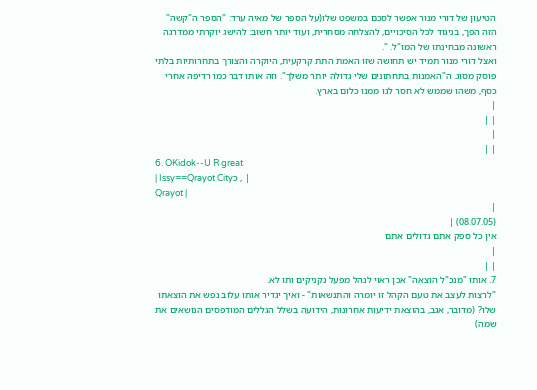הטיעון של דורי מנור אפשר לסכם במשפט שלו(על הספר של מאיה ערד: "הספר ה"קשה" הזה הפך, בניגוד לכל הסיכויים, להצלחה מסחרית, ועוד יותר חשוב: להישג יוקרתי ממדרגה ראשונה מבחינתו של המו"ל. ".
ואצל דורי מנור תמיד יש תחושה שזו האמת התת קרקעית, היוקרה והצורך בתחרותיות בלתי פוסק מסוג. ה"האמנות בתחתונים שלי גדולה יותר משלך". וזה אותו דבר כמו רדיפה אחרי כסף, משהו שממש לא חסר לנו ממנו כלום בארץ.
|
| |
|
| |
6. OKidok--U R great
| Issy==Qrayot Cityכ , |
Qrayot |
|
(08.07.05) |
אין כל ספק אתם גדולים אתם
|
| |
7. אותו "מנכ"ל הוצאה" אכן ראוי לנהל מפעל נקניקים ותו לא.
"לרצות לעצב את טעם הקהל זו יומרה והתנשאות" - ואיך יגדיר אותו עלוב נפש את הוצאתו שלו? (מדובר, אגב, בהוצאת ידיעות אחרונות, הידועה בשלל הגללים המודפסים הנושאים את שמה)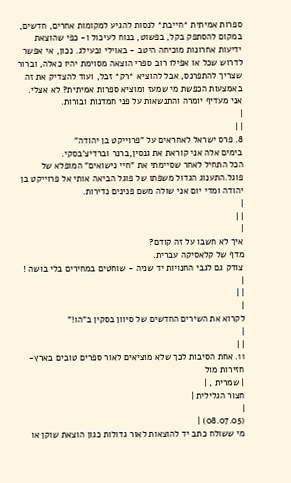ספרות אמיתית *חייבת* לנסות להגיע למקומות אחרים, חדשים, במקום להסתפק בקל, בפשוט, בנוח לעיכול ו- כפי שהוצאת ידיעות אחרונות מוכיחה היטב - באוילי ובעילג. נכון, אי אפשר לדרוש שכל או אפילו רוב ספרי הוצאה מסוימת יהיו כאלה, וברור שצריך להתפרנס, אבל להוציא *רק* זבל, ועוד להצדיק את זה באמצעות הכפשת מי שמעז ומוציא ספרות אמיתית? לא אצלי.
אני מעדיף יומרה והתנשאות על פני חמדנות ובורות.
|
| |
8. פרס ישראל לאחראים על "פרוייקט בן יהודה"
בימים אלה אני קוראת את גנסין,ברנר וברדיצ'בסקי.
הכל התחיל לאחר שסיימתי את "חיי נישואים" המופלא של פוגל.התענוג הגדול משפתו של פוגל הביאה אותי אל פרוייקט בן יהודה ומדי יום אני שולה משם פנינים נדירות.
|
| |
|
איך לא חשבו על זה קודם?
מדף של קלאסיקה עברית.
צודק גם לגבי החנויות יד שניה - שוחטים במחירים בלי בושה !
|
| |
|
לקרוא את השירים החדשים של סיוון בסקין ב"הו!"
|
| |
11. אחת הסיבות לכך שלא מוציאים לאור ספרים טובים בארץ- חזירות מול
| שמרית , |
חצור הגלילית |
|
(08.07.05) |
מי ששולח כתב יד להוצאות לאור גדולות כגון הוצאת שוקן או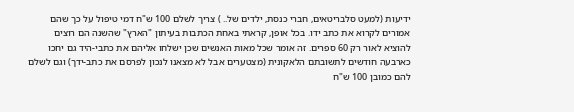ידיעות (למעט סלבריטאים, חברי כנסת, ילדים של.. ) צריך לשלם 100 ש"ח דמי טיפול על כך שהם אמורים לקרוא את כתב ידו. בכל אופן, קראתי באחת הכתבות בעיתון "הארץ" שהשנה הם רוצים להוציא לאור רק 60 ספרים. זה אומר שכל מאות האנשים שכן ישלחו אליהם את כתבי-היד גם יחכו כארבעה חודשים לתשובתם הלאקונית (מצטערים אבל לא מצאנו לנכון לפרסם את כתב-ידך) וגם לשלם להם כמובן 100 ש"ח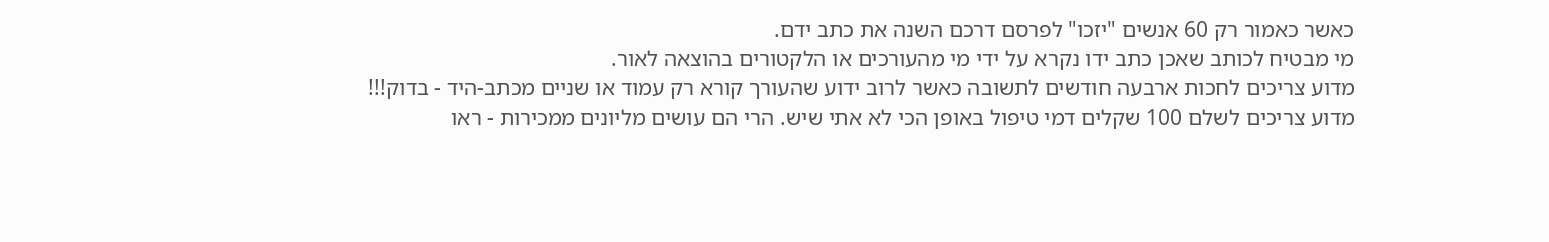כאשר כאמור רק 60 אנשים "יזכו" לפרסם דרכם השנה את כתב ידם.
מי מבטיח לכותב שאכן כתב ידו נקרא על ידי מי מהעורכים או הלקטורים בהוצאה לאור.
מדוע צריכים לחכות ארבעה חודשים לתשובה כאשר לרוב ידוע שהעורך קורא רק עמוד או שניים מכתב-היד - בדוק!!!
מדוע צריכים לשלם 100 שקלים דמי טיפול באופן הכי לא אתי שיש. הרי הם עושים מליונים ממכירות - ראו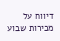דיווח על מכירות שבוע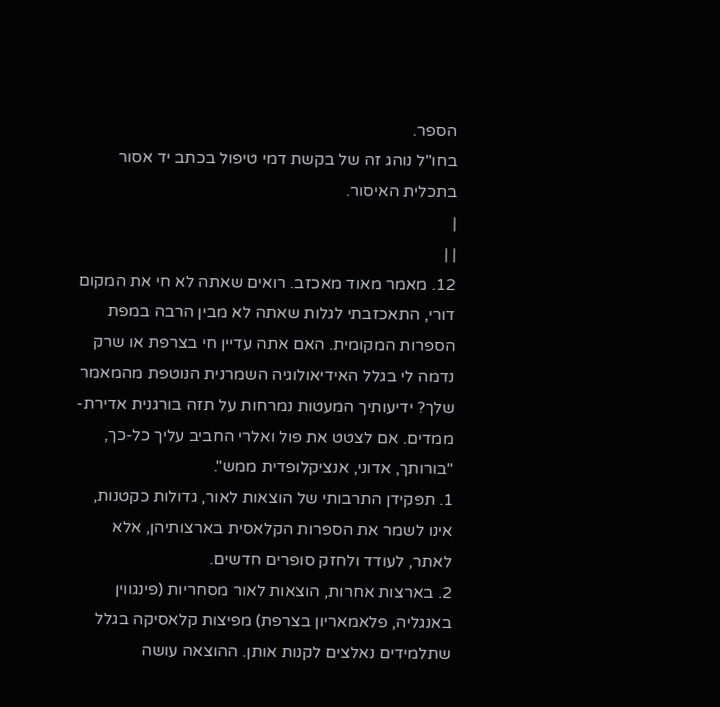הספר.
בחו"ל נוהג זה של בקשת דמי טיפול בכתב יד אסור בתכלית האיסור.
|
| |
12. מאמר מאוד מאכזב. רואים שאתה לא חי את המקום
דורי, התאכזבתי לגלות שאתה לא מבין הרבה במפת הספרות המקומית. האם אתה עדיין חי בצרפת או שרק נדמה לי בגלל האידיאולוגיה השמרנית הנוטפת מהמאמר שלך? ידיעותיך המעטות נמרחות על תזה בורגנית אדירת-ממדים. אם לצטט את פול ואלרי החביב עליך כל-כך, "בורותך, אדוני, אנציקלופדית ממש".
1. תפקידן התרבותי של הוצאות לאור, גדולות כקטנות, אינו לשמר את הספרות הקלאסית בארצותיהן, אלא לאתר, לעודד ולחזק סופרים חדשים.
2. בארצות אחרות, הוצאות לאור מסחריות (פינגווין באנגליה, פלאמאריון בצרפת) מפיצות קלאסיקה בגלל שתלמידים נאלצים לקנות אותן. ההוצאה עושה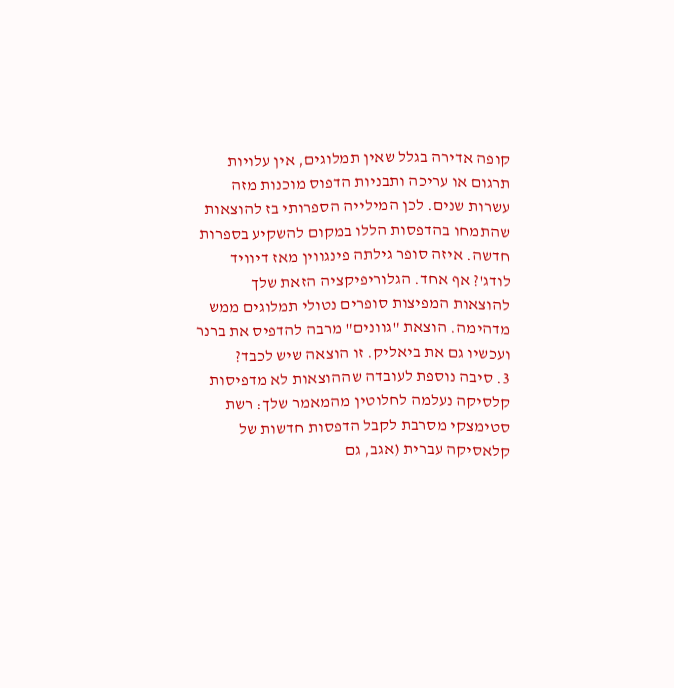קופה אדירה בגלל שאין תמלוגים, אין עלויות תרגום או עריכה ותבניות הדפוס מוכנות מזה עשרות שנים. לכן המילייה הספרותי בז להוצאות שהתמחו בהדפסות הללו במקום להשקיע בספרות חדשה. איזה סופר גילתה פינגווין מאז דיוויד לודג'? אף אחד. הגלוריפיקציה הזאת שלך להוצאות המפיצות סופרים נטולי תמלוגים ממש מדהימה. הוצאת "גוונים" מרבה להדפיס את ברנר ועכשיו גם את ביאליק. זו הוצאה שיש לכבד?
3. סיבה נוספת לעובדה שההוצאות לא מדפיסות קלסיקה נעלמה לחלוטין מהמאמר שלך: רשת סטימצקי מסרבת לקבל הדפסות חדשות של קלאסיקה עברית (אגב, גם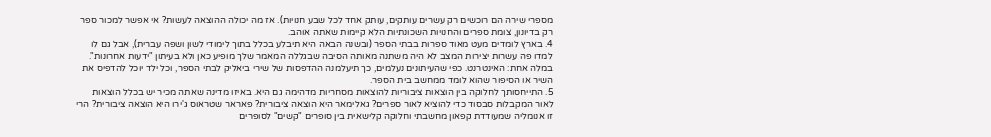מספרי שירה הם רוכשים רק עשרים עותקים, עותק אחד לכל שבע חנויות). אז מה יכולה ההוצאה לעשות? אי אפשר למכור ספר רק בדיונון, צומת ספרים והחנויות השכונתיות הלא קיימות שאתה אוהב.
4. בארץ לומדים מעט מאוד ספרות בבתי הספר (ובשנה הבאה היא תיבלע בכלל בתוך לימודי לשון ושפה עברית), אבל גם לו למדו פה עשרות יצירות המצב לא היה משתנה מאותה הסיבה שבגללה המאמר שלך מופיע כאן ולא בעיתון "ידעות אחרונות". במלה אחת: האינטרנט. כפי שהעיתונים נעלמים, כך תיעלמנה ההדפסות של שירי ביאליק לבתי הספר, וכל ילד יוכל להדפיס את השיר או הסיפור שהוא לומד ממחשב בית הספר.
5. התייחסותך לחלוקה בין הוצאות ציבוריות להוצאות מסחריות מדהימה גם היא. באיזו מדינה שאתה מכיר יש בכלל הוצאות לאור המקבלות סבסוד כדי להוציא לאור ספרים? גאלימאר היא הוצאה ציבורית? פאראר שטראוס ג'ירו היא הוצאה ציבורית? הרי זו אנומליה שמעודדת קפאון מחשבתי וחלוקה קלישאית בין סופרים "קשים" לסופרים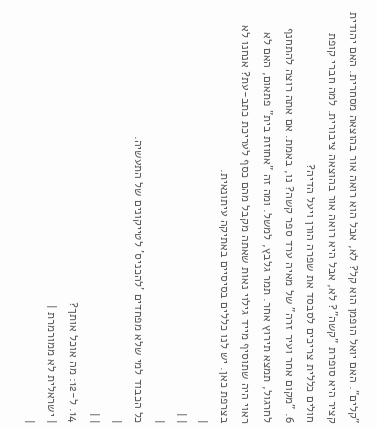"קלים". האם יואל הופמן הוא קל? לא, אבל הוא רואה אור בהוצאה מסחרית. האם יהודית קציר היא סופרת "קשה"? לא, אבל היא רואה אור בהוצאה ציבורית. למה חברי קופת חולים כללית צריכים לסבסד את שפרה הורן ויעל הדיה?
6. "מקום אחר ועיר זרה" של מאיה ערד ספר קשה? נו, באמת. אם אתה רוצה להתחנף לחרגול, תמצא תירוץ אחר. תמר גלבץ, למשל. ומה זה "אחוזת בית" פתאום, האם לא ראוי היה שתוסיף מייד גילוי נאות שאתה מקבל מהם כסף לעריכת כתב-עת? אנחנו לא בצרפת כאן. יש לנו כללים בסיסיים באתיקה עיתונאית.
|
| |
|
כל הכבוד למי שלא מפחדים 'להכניס' לטייקונים של התעשיה.
|
| |
14. ל-12: מה אוכל אותך?
| ישראלית לא ממורמרת |
|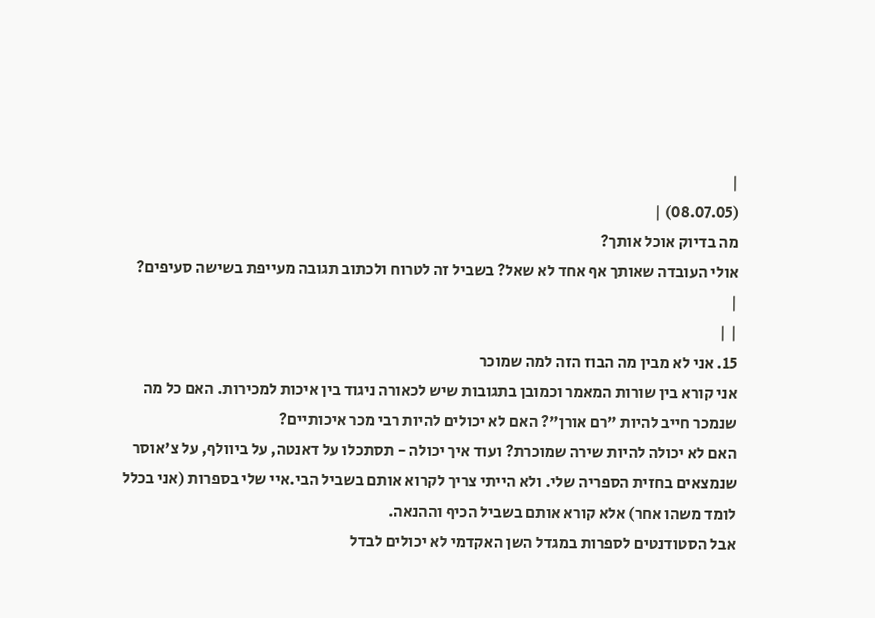|
(08.07.05) |
מה בדיוק אוכל אותך?
אולי העובדה שאותך אף אחד לא שאל? בשביל זה לטרוח ולכתוב תגובה מעייפת בשישה סעיפים?
|
| |
15. אני לא מבין מה הבוז הזה למה שמוכר
אני קורא בין שורות המאמר וכמובן בתגובות שיש לכאורה ניגוד בין איכות למכירות. האם כל מה שנמכר חייב להיות "רם אורן"? האם לא יכולים להיות רבי מכר איכותיים?
האם לא יכולה להיות שירה שמוכרת? ועוד איך יכולה - תסתכלו על דאנטה, על ביוולף, על צ'אוסר שנמצאים בחזית הספריה שלי. ולא הייתי צריך לקרוא אותם בשביל הבי.איי שלי בספרות (אני בכלל לומד משהו אחר) אלא קורא אותם בשביל הכיף וההנאה.
אבל הסטודנטים לספרות במגדל השן האקדמי לא יכולים לבדל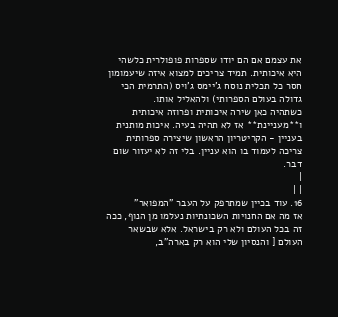את עצמם אם הם יודו שספרות פופולרית כלשהי היא איכותית. תמיד צריכים למצוא איזה שיעמומון חסר כל תכלית נוסח ג'יימס ג'ויס (התרמית הכי גדולה בעולם הספרותי) ולהאליל אותו.
כשתהיה כאן שירה איכותית ופרוזה איכותית ו**מעניינת** אז לא תהיה בעיה. איכות מותנית בעניין - הקריטריון הראשון שיצירה ספרותית צריכה לעמוד בו הוא עניין. בלי זה לא יעזור שום דבר.
|
| |
16. עוד בכיין שמתרפק על העבר "המפואר"
אז מה אם החנויות השכונתיות נעלמו מן הנוף, ככה זה בכל העולם ולא רק בישראל. אלא שבשאר העולם [ והנסיון שלי הוא רק בארה"ב,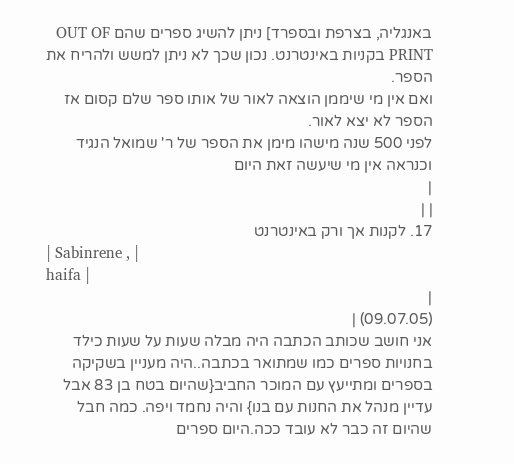באנגליה, בצרפת ובספרד] ניתן להשיג ספרים שהם OUT OF PRINT בקניות באינטרנט. נכון שכך לא ניתן למשש ולהריח את הספר.
ואם אין מי שיממן הוצאה לאור של אותו ספר שלם קסום אז הספר לא יצא לאור.
לפני 500 שנה מישהו מימן את הספר של ר' שמואל הנגיד וכנראה אין מי שיעשה זאת היום
|
| |
17. לקנות אך ורק באינטרנט
| Sabinrene , |
haifa |
|
(09.07.05) |
אני חושב שכותב הכתבה היה מבלה שעות על שעות כילד בחנויות ספרים כמו שמתואר בכתבה..היה מעניין בשקיקה בספרים ומתייעץ עם המוכר החביב{שהיום בטח בן 83 אבל עדיין מנהל את החנות עם בנו} והיה נחמד ויפה. כמה חבל שהיום זה כבר לא עובד ככה.היום ספרים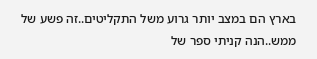בארץ הם במצב יותר גרוע משל התקליטים..זה פשע של ממש..הנה קניתי ספר של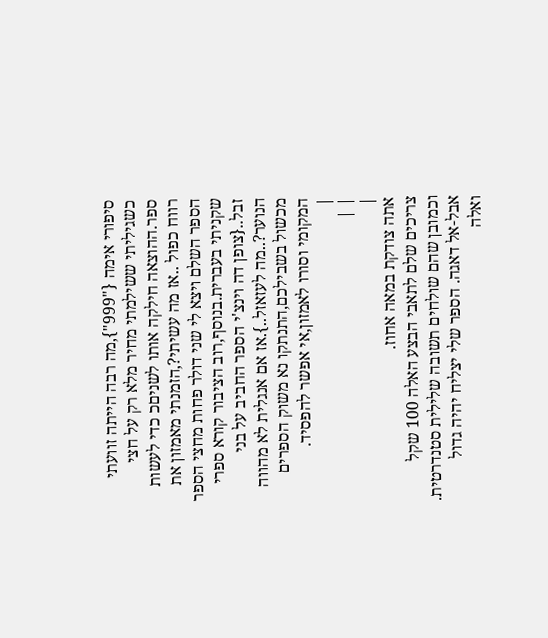סיפורי אימה {"999"},מה רבה הייתה זוועתי כשגיליתי ששילמתי מחיר מלא רק על חצי ספר.ההוצאה חילקה אותו לשניםכ כדי לעשות רווח כפול ..אז מה עשיתי?,הזמנתי מאמזון את הספר השלם ויצא לי שני דולר פחות מחצי הספר שקניתי בעברית.בנוסף,רוב הציבור קורא ספרי זבל..{צופן דה וינצ'י הספר החביב על בני הנוער?..מה לעזאזל..}.אז אם אנגלית לא מהווה מכשול בשבילכם,התנתקו נא משוק הספרים המקומי וסורו לאמזון,אי אפשר להפסיד.
|
| |
|
אתה צודקת במאה אחוז.
צריכים שלם לתאבי הבצע האלה 100 שקל
וכמובן שהם שולחים תשובה שלילית סטנדרטית.
אבל-אל דאגה. הספר שלי יצליח יהיה גדול
ואלה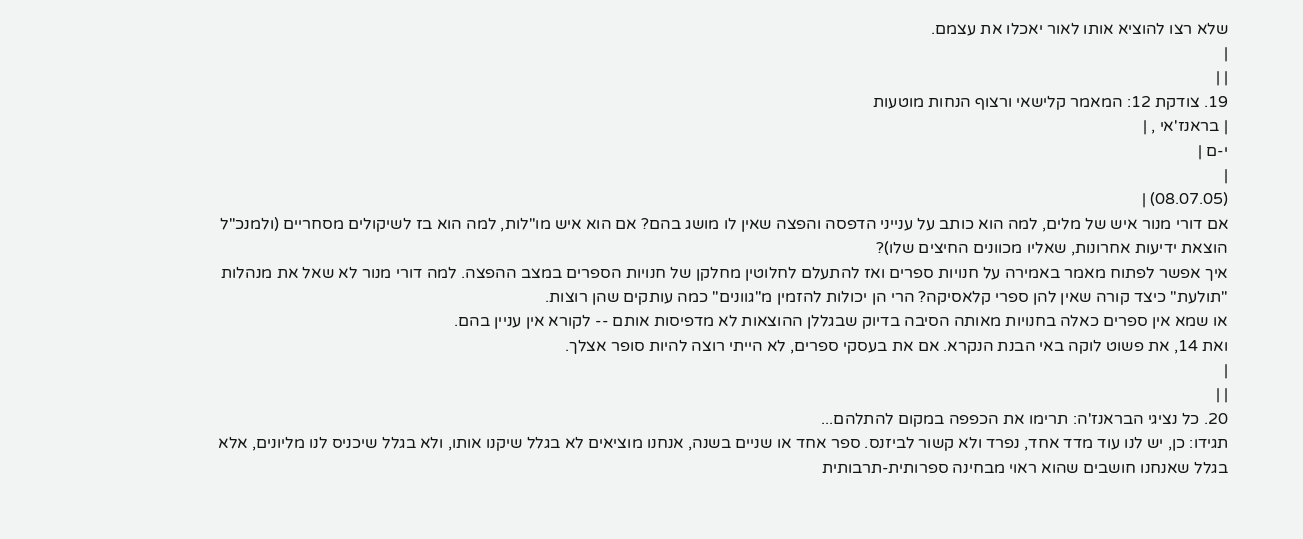שלא רצו להוציא אותו לאור יאכלו את עצמם.
|
| |
19. צודקת 12: המאמר קלישאי ורצוף הנחות מוטעות
| בראנז'אי , |
י-ם |
|
(08.07.05) |
אם דורי מנור איש של מלים, למה הוא כותב על ענייני הדפסה והפצה שאין לו מושג בהם? אם הוא איש מו"לות, למה הוא בז לשיקולים מסחריים (ולמנכ"ל הוצאת ידיעות אחרונות, שאליו מכוונים החיצים שלו)?
איך אפשר לפתוח מאמר באמירה על חנויות ספרים ואז להתעלם לחלוטין מחלקן של חנויות הספרים במצב ההפצה. למה דורי מנור לא שאל את מנהלות "תולעת" כיצד קורה שאין להן ספרי קלאסיקה? הרי הן יכולות להזמין מ"גוונים" כמה עותקים שהן רוצות.
או שמא אין ספרים כאלה בחנויות מאותה הסיבה בדיוק שבגללן ההוצאות לא מדפיסות אותם -- לקורא אין עניין בהם.
ואת 14, את פשוט לוקה באי הבנת הנקרא. אם את בעסקי ספרים, לא הייתי רוצה להיות סופר אצלך.
|
| |
20. כל נציגי הבראנז'ה: תרימו את הכפפה במקום להתלהם...
תגידו: כן, יש לנו עוד מדד אחד, נפרד ולא קשור לביזנס. ספר אחד או שניים בשנה, אנחנו מוציאים לא בגלל שיקנו אותו, ולא בגלל שיכניס לנו מליונים, אלא בגלל שאנחנו חושבים שהוא ראוי מבחינה ספרותית-תרבותית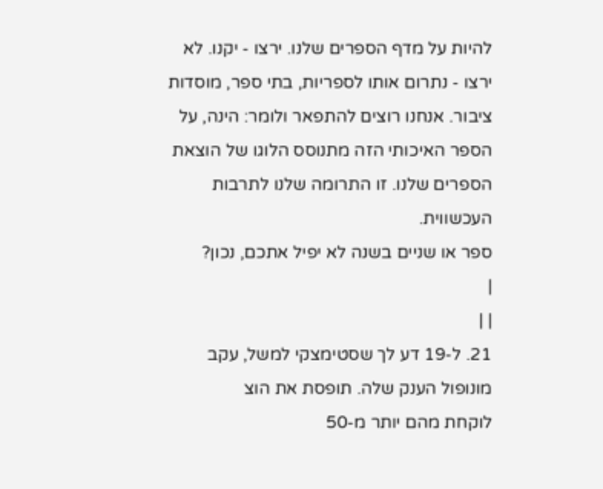להיות על מדף הספרים שלנו. ירצו - יקנו. לא ירצו - נתרום אותו לספריות, בתי ספר, מוסדות ציבור. אנחנו רוצים להתפאר ולומר: הינה, על הספר האיכותי הזה מתנוסס הלוגו של הוצאת הספרים שלנו. זו התרומה שלנו לתרבות העכשווית.
ספר או שניים בשנה לא יפיל אתכם, נכון?
|
| |
21. ל-19 דע לך שסטימצקי למשל, עקב מונופול הענק שלה. תופסת את הוצ
לוקחת מהם יותר מ-50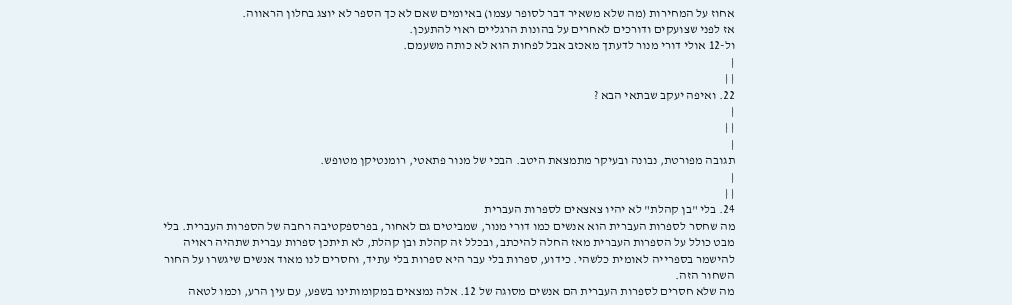אחוז על המחירות (מה שלא משאיר דבר לסופר עצמו) באיומים שאם לא כך הספר לא יוצג בחלון הראווה.
אז לפני שצועקים ודורכים לאחרים על בהונות הרגליים ראוי להתעכן.
ול-12 אולי דורי מנור לדעתך מאכזב אבל לפחות הוא לא כותה משעמם.
|
| |
22. ואיפה יעקב שבתאי הבא ?
|
| |
|
תגובה מפורטת, נבונה ובעיקר מתמצאת היטב. הבכי של מנור פתאטי, רומנטיקן מטופש.
|
| |
24. בלי "בן קהלת" לא יהיו צאצאים לספרות העברית
מה שחסר לספרות העברית הוא אנשים כמו דורי מנור, שמביטים גם לאחור, בפרספקטיבה רחבה של הספרות העברית. בלי מבט כולל על הספרות העברית מאז החלה להיכתב, ובכלל זה קהלת ובן קהלת, לא תיתכן ספרות עברית שתהיה ראויה להישמר בספרייה לאומית כלשהי. כידוע, ספרות בלי עבר היא ספרות בלי עתיד, וחסרים לנו מאוד אנשים שיגשרו על החור השחור הזה.
מה שלא חסרים לספרות העברית הם אנשים מסוגה של 12. אלה נמצאים במקומותינו בשפע, עם עין הרע, וכמו לטאה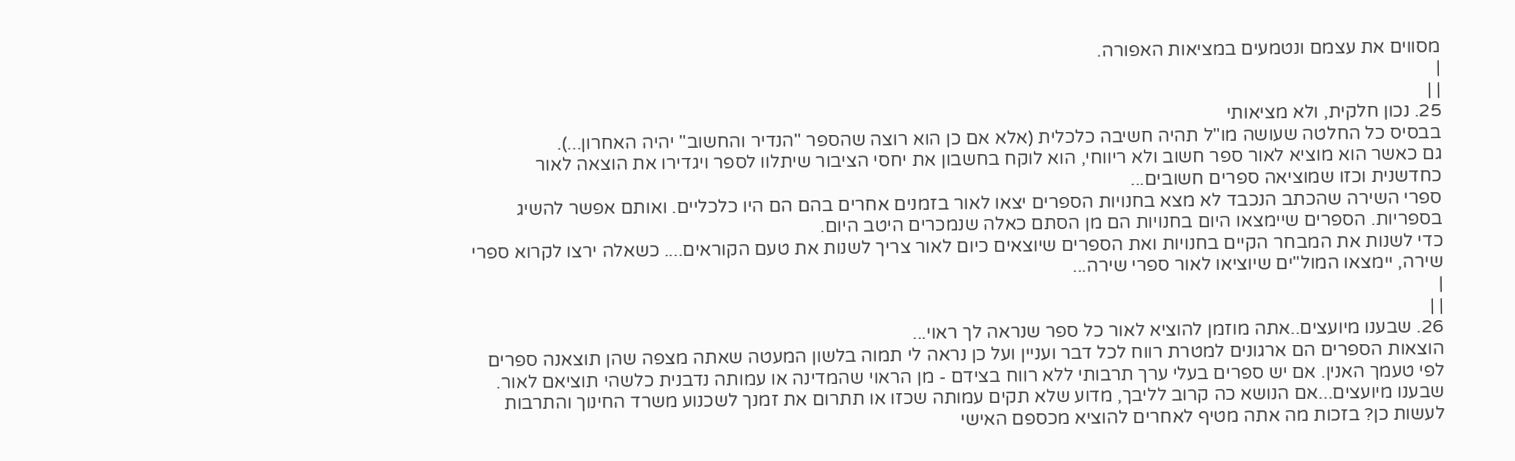מסווים את עצמם ונטמעים במציאות האפורה.
|
| |
25. נכון חלקית, ולא מציאותי
בבסיס כל החלטה שעושה מו"ל תהיה חשיבה כלכלית (אלא אם כן הוא רוצה שהספר "הנדיר והחשוב" יהיה האחרון...).
גם כאשר הוא מוציא לאור ספר חשוב ולא ריווחי, הוא לוקח בחשבון את יחסי הציבור שיתלוו לספר ויגדירו את הוצאה לאור כחדשנית וכזו שמוציאה ספרים חשובים...
ספרי השירה שהכתב הנכבד לא מצא בחנויות הספרים יצאו לאור בזמנים אחרים בהם הם היו כלכליים. ואותם אפשר להשיג בספריות. הספרים שיימצאו היום בחנויות הם מן הסתם כאלה שנמכרים היטב היום.
כדי לשנות את המבחר הקיים בחנויות ואת הספרים שיוצאים כיום לאור צריך לשנות את טעם הקוראים.... כשאלה ירצו לקרוא ספרי שירה, יימצאו המול"ים שיוציאו לאור ספרי שירה...
|
| |
26. שבענו מיועצים..אתה מוזמן להוציא לאור כל ספר שנראה לך ראוי...
הוצאות הספרים הם ארגונים למטרת רווח לכל דבר ועניין ועל כן נראה לי תמוה בלשון המעטה שאתה מצפה שהן תוצאנה ספרים לפי טעמך האנין. אם יש ספרים בעלי ערך תרבותי ללא רווח בצידם - מן הראוי שהמדינה או עמותה נדבנית כלשהי תוציאם לאור. שבענו מיועצים...אם הנושא כה קרוב לליבך, מדוע שלא תקים עמותה שכזו או תתרום את זמנך לשכנוע משרד החינוך והתרבות לעשות כן? בזכות מה אתה מטיף לאחרים להוציא מכספם האישי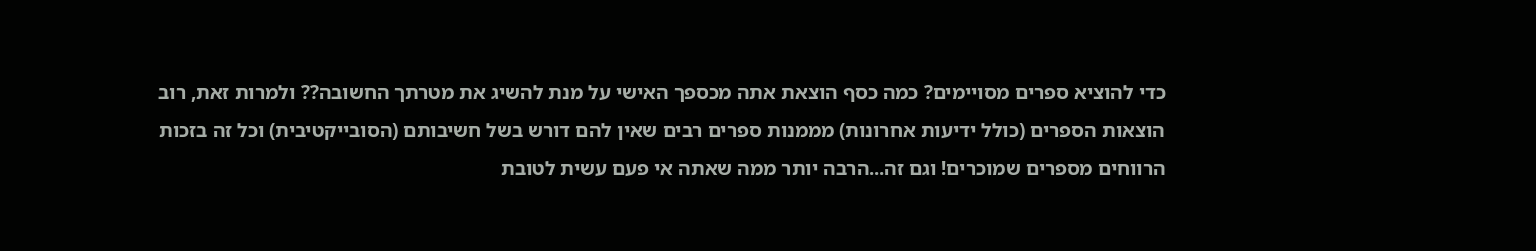כדי להוציא ספרים מסויימים? כמה כסף הוצאת אתה מכספך האישי על מנת להשיג את מטרתך החשובה?? ולמרות זאת, רוב הוצאות הספרים (כולל ידיעות אחרונות) מממנות ספרים רבים שאין להם דורש בשל חשיבותם (הסובייקטיבית) וכל זה בזכות הרווחים מספרים שמוכרים! וגם זה...הרבה יותר ממה שאתה אי פעם עשית לטובת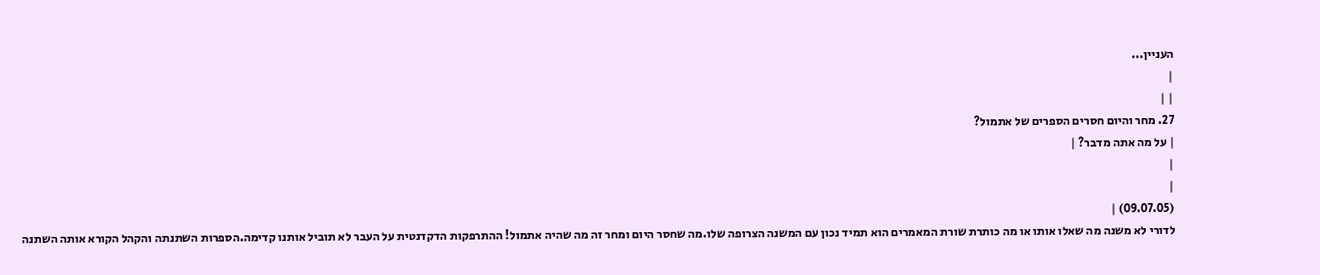העניין...
|
| |
27. מחר והיום חסרים הספרים של אתמול?
| על מה אתה מדבר? |
|
|
(09.07.05) |
לדורי לא משנה מה שאלו אותו או מה כותרת שורת המאמרים הוא תמיד נכון עם המשנה הצרופה שלו.מה שחסר היום ומחר זה מה שהיה אתמול! ההתרפקות הדקדנטית על העבר לא תוביל אותנו קדימה.הספרות השתנתה והקהל הקורא אותה השתנה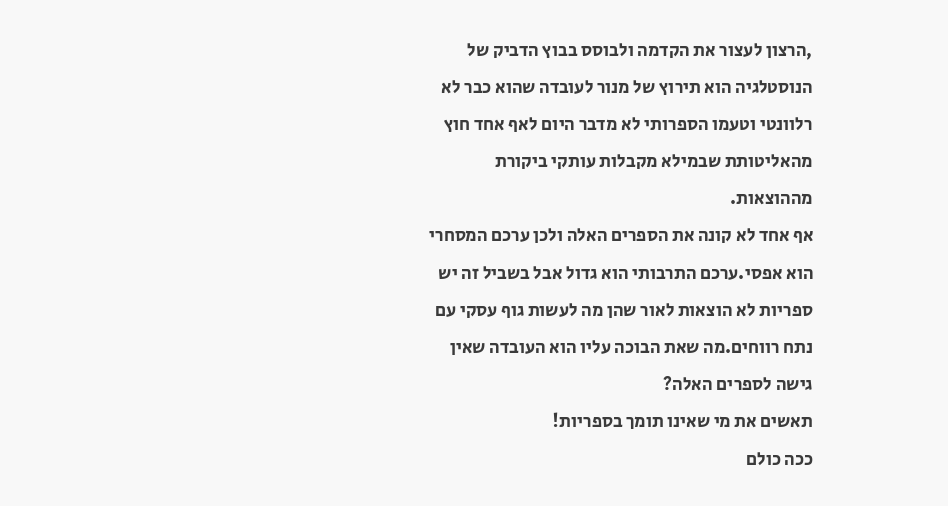,הרצון לעצור את הקדמה ולבוסס בבוץ הדביק של הנוסטלגיה הוא תירוץ של מנור לעובדה שהוא כבר לא רלוונטי וטעמו הספרותי לא מדבר היום לאף אחד חוץ מהאליטותת שבמילא מקבלות עותקי ביקורת מההוצאות.
אף אחד לא קונה את הספרים האלה ולכן ערכם המסחרי הוא אפסי.ערכם התרבותי הוא גדול אבל בשביל זה יש ספריות לא הוצאות לאור שהן מה לעשות גוף עסקי עם נתח רווחים.מה שאת הבוכה עליו הוא העובדה שאין גישה לספרים האלה?
תאשים את מי שאינו תומך בספריות!
ככה כולם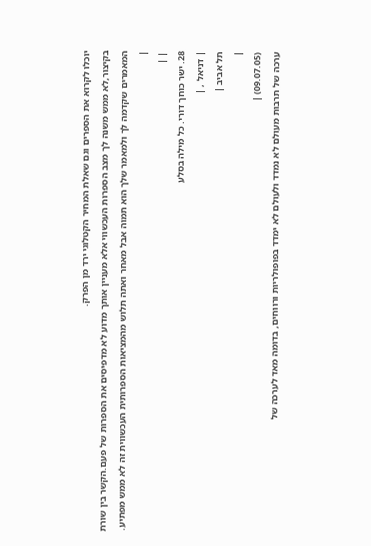יוכלו לקרוא את הספרים וגם שאלת המחיר הקטלוגי ירד מן הפרק.
בקיצור,לא ממש משנה לך מצב הספרות העכשווי אלא מעניין אותך מדוע לא מדפיסים את הספרות של פעם.הקשר בין שורת המאמרים שקדמה לך ולמאמר שלך הוא תמוה אבל מאחר ואתה תלוש מהמציאות הספרותית העכשווית זה לא ממש מפתיע.
|
| |
28. ישר כוחך דורי. כל מילה בסלע
| דניאל , |
תל אביב |
|
(09.07.05) |
ערכה של תרבות מעולם לא נמדד ולעולם לא ימדד בפופולריות ורווחים, בדומה מאד לערכה של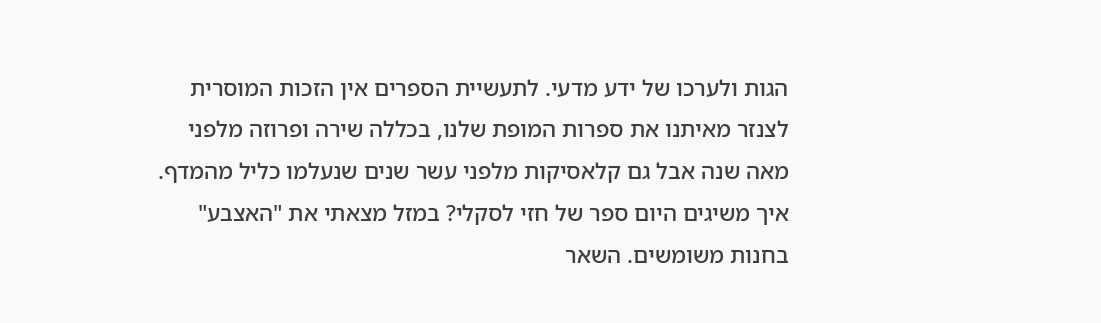הגות ולערכו של ידע מדעי. לתעשיית הספרים אין הזכות המוסרית לצנזר מאיתנו את ספרות המופת שלנו, בכללה שירה ופרוזה מלפני מאה שנה אבל גם קלאסיקות מלפני עשר שנים שנעלמו כליל מהמדף. איך משיגים היום ספר של חזי לסקלי? במזל מצאתי את "האצבע" בחנות משומשים. השאר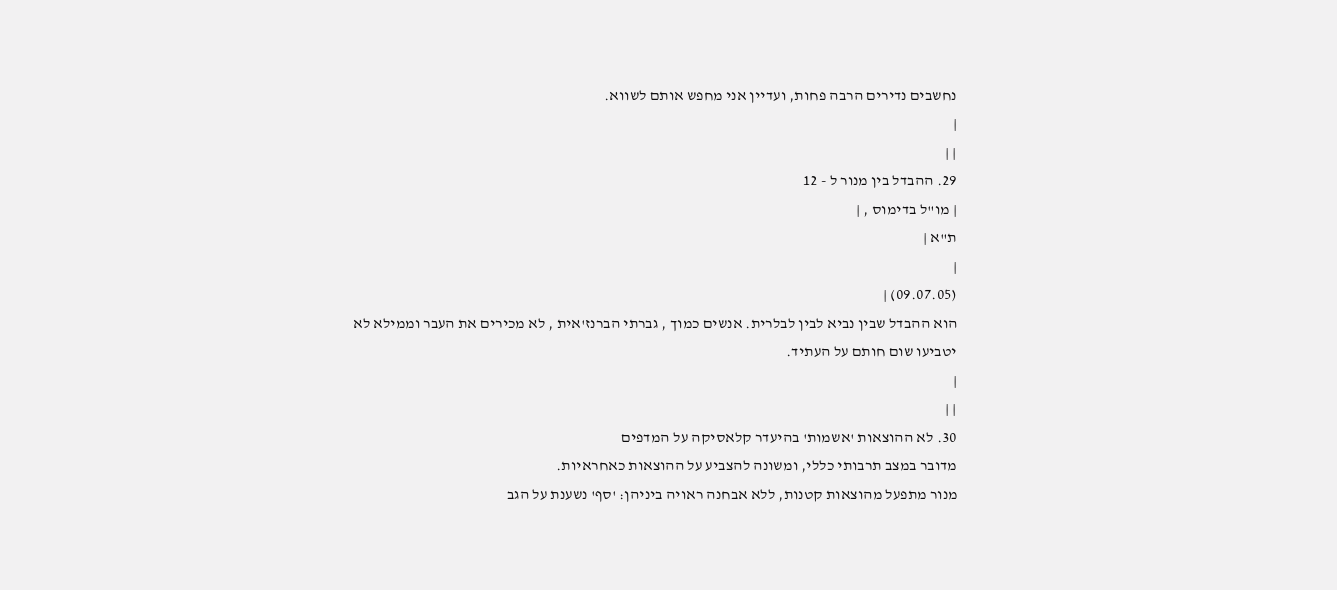נחשבים נדירים הרבה פחות, ועדיין אני מחפש אותם לשווא.
|
| |
29. ההבדל בין מנור ל - 12
| מו"ל בדימוס , |
ת"א |
|
(09.07.05) |
הוא ההבדל שבין נביא לבין לבלרית. אנשים כמוך , גברתי הברנז'אית , לא מכירים את העבר וממילא לא יטביעו שום חותם על העתיד.
|
| |
30. לא ההוצאות 'אשמות' בהיעדר קלאסיקה על המדפים
מדובר במצב תרבותי כללי, ומשונה להצביע על ההוצאות כאחראיות.
מנור מתפעל מהוצאות קטנות, ללא אבחנה ראויה ביניהן: 'סף' נשענת על הגב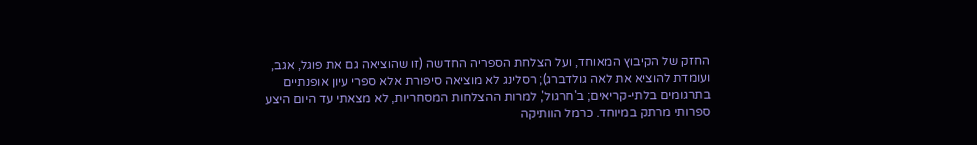החזק של הקיבוץ המאוחד, ועל הצלחת הספריה החדשה (זו שהוציאה גם את פוגל, אגב, ועומדת להוציא את לאה גולדברג); רסלינג לא מוציאה סיפורת אלא ספרי עיון אופנתיים בתרגומים בלתי-קריאים; ב'חרגול', למרות ההצלחות המסחריות, לא מצאתי עד היום היצע ספרותי מרתק במיוחד. כרמל הוותיקה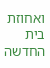ואחוזת בית החדשה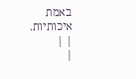באמת איכותיות.
| |
|